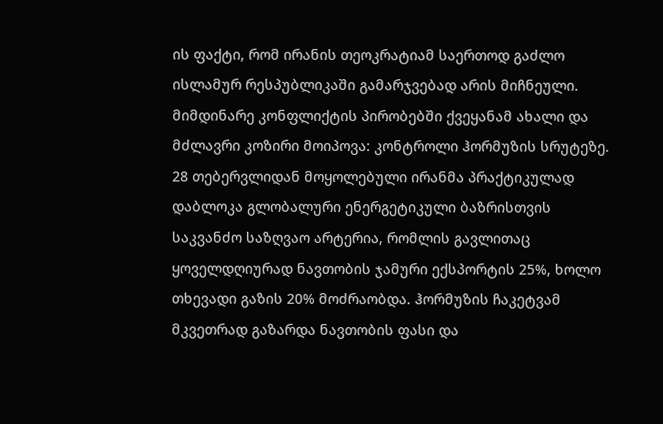ის ფაქტი, რომ ირანის თეოკრატიამ საერთოდ გაძლო ისლამურ რესპუბლიკაში გამარჯვებად არის მიჩნეული. მიმდინარე კონფლიქტის პირობებში ქვეყანამ ახალი და მძლავრი კოზირი მოიპოვა: კონტროლი ჰორმუზის სრუტეზე.
28 თებერვლიდან მოყოლებული ირანმა პრაქტიკულად დაბლოკა გლობალური ენერგეტიკული ბაზრისთვის საკვანძო საზღვაო არტერია, რომლის გავლითაც ყოველდღიურად ნავთობის ჯამური ექსპორტის 25%, ხოლო თხევადი გაზის 20% მოძრაობდა. ჰორმუზის ჩაკეტვამ მკვეთრად გაზარდა ნავთობის ფასი და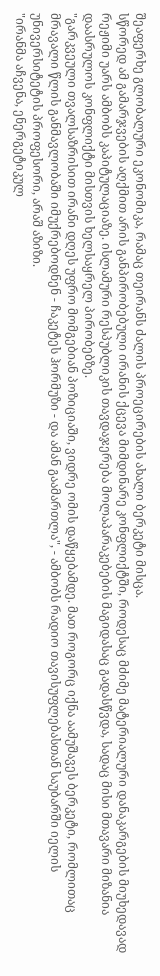შეაფერხე გლობალური ეკონომიკა, რამაც თეირანს ძალის პროეცირების ახალი ბერკეტი მისცა.
სწორედ ამ გამარჯვების აღქმით არის განპირობებული ირანის ქცევა მიმდინარე კონფლიქტში, როდესაც მძიმე მატერიალური დანაკარგების მიუხედავად რეჟიმი უარს ამბობს კაპიტულაციაზე. ისლამური რესპუბლიკის თავდაჯერება მოლაპარაკებების მაგიდასაც გადასწვდა, სადაც მისი მთავარი მიზანია დაასრულოს კონფლიქტი მისთვის ხელსაყრელ პირობებზე.
"გარკვეული თვალსაზრისით ირანი დღეს უფრო მომგებიან პოზიციაში, ვიდრე ომის დაწყებამდე. მათ როგორც იქნა აამუშავეს ბერკეტი, რომლითაც მრავალი წლის განმავლობაში იმუქრებოდნენ - ჩაკეტეს ჰორმუზი - და ამან გაამართლა", - ამბობს რადიო თავისუფლებასთან საუბარში იელის უნივერსიტეტის პროფესორი, არაშ აზიზი.
"ირანმა აჩვენა, ენერგეტიკულ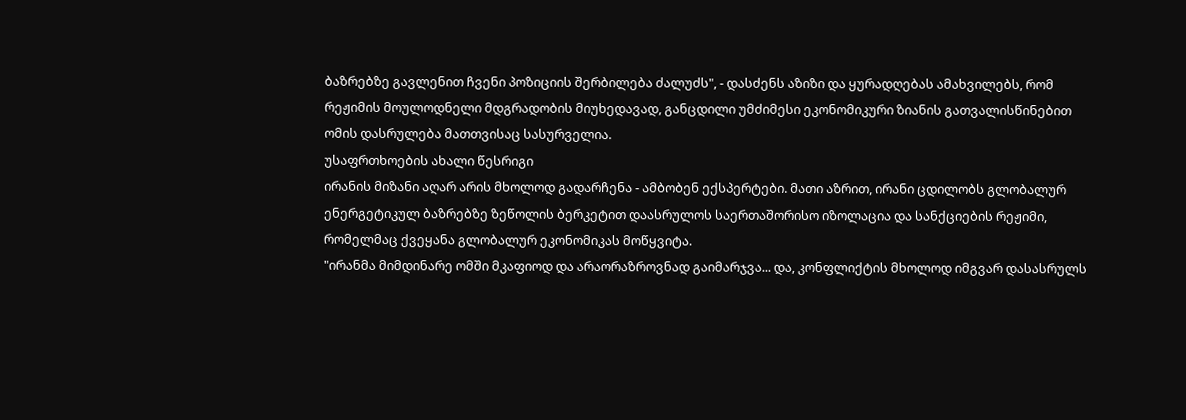ბაზრებზე გავლენით ჩვენი პოზიციის შერბილება ძალუძს", - დასძენს აზიზი და ყურადღებას ამახვილებს, რომ რეჟიმის მოულოდნელი მდგრადობის მიუხედავად, განცდილი უმძიმესი ეკონომიკური ზიანის გათვალისწინებით ომის დასრულება მათთვისაც სასურველია.
უსაფრთხოების ახალი წესრიგი
ირანის მიზანი აღარ არის მხოლოდ გადარჩენა - ამბობენ ექსპერტები. მათი აზრით, ირანი ცდილობს გლობალურ ენერგეტიკულ ბაზრებზე ზეწოლის ბერკეტით დაასრულოს საერთაშორისო იზოლაცია და სანქციების რეჟიმი, რომელმაც ქვეყანა გლობალურ ეკონომიკას მოწყვიტა.
"ირანმა მიმდინარე ომში მკაფიოდ და არაორაზროვნად გაიმარჯვა... და, კონფლიქტის მხოლოდ იმგვარ დასასრულს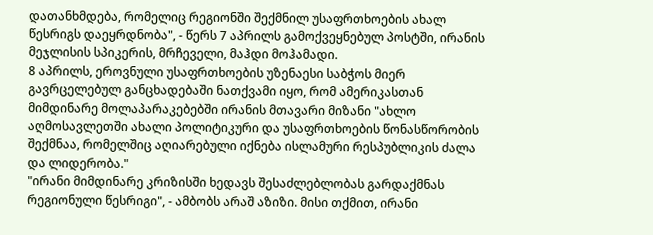დათანხმდება, რომელიც რეგიონში შექმნილ უსაფრთხოების ახალ წესრიგს დაეყრდნობა", - წერს 7 აპრილს გამოქვეყნებულ პოსტში, ირანის მეჯლისის სპიკერის, მრჩეველი, მაჰდი მოჰამადი.
8 აპრილს, ეროვნული უსაფრთხოების უზენაესი საბჭოს მიერ გავრცელებულ განცხადებაში ნათქვამი იყო, რომ ამერიკასთან მიმდინარე მოლაპარაკებებში ირანის მთავარი მიზანი "ახლო აღმოსავლეთში ახალი პოლიტიკური და უსაფრთხოების წონასწორობის შექმნაა, რომელშიც აღიარებული იქნება ისლამური რესპუბლიკის ძალა და ლიდერობა."
"ირანი მიმდინარე კრიზისში ხედავს შესაძლებლობას გარდაქმნას რეგიონული წესრიგი", - ამბობს არაშ აზიზი. მისი თქმით, ირანი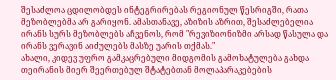შესაძლოა ცდილობდეს ინტეგრირებას რეგიონულ წესრიგში, რათა მეზობლებმა არ გარიყონ. ამასთანავე, აზიზის აზრით, შესაძლებელია ირანს სურს მეზობლებს აჩვენოს, რომ "რევიზიონიზმი არსად წასულა და ირანს ვერავინ აიძულებს მასზე უარის თქმას."
ახალი, კიდევ უფრო გამკაცრებული მიდგომის გამოხატულება გახდა თეირანის მიერ შეერთებულ შტატებთან მოლაპარაკებების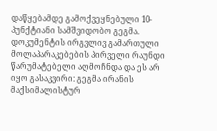დაწყებამდე გამოქვეყნებული 10-პუნქტიანი სამშვიდობო გეგმა.
დოკუმენტის ირგვლივ გამართული მოლაპარაკებების პირველი რაუნდი წარუმატებელი აღმოჩნდა და ეს არ იყო გასაკვირი: გეგმა ირანის მაქსიმალისტურ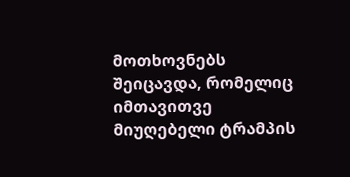მოთხოვნებს შეიცავდა, რომელიც იმთავითვე მიუღებელი ტრამპის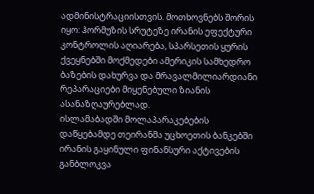ადმინისტრაციისთვის. მოთხოვნებს შორის იყო: ჰორმუზის სრუტეზე ირანის ეფექტური კონტროლის აღიარება, სპარსეთის ყურის ქვეყნებში მოქმედები ამერიკის სამხედრო ბაზების დახურვა და მრავალმილიარდიანი რეპარაციები მიყენებული ზიანის ასანაზღაურებლად.
ისლამაბადში მოლაპარაკებების დაწყებამდე თეირანმა უცხოეთის ბანკებში ირანის გაყინული ფინანსური აქტივების განბლოკვა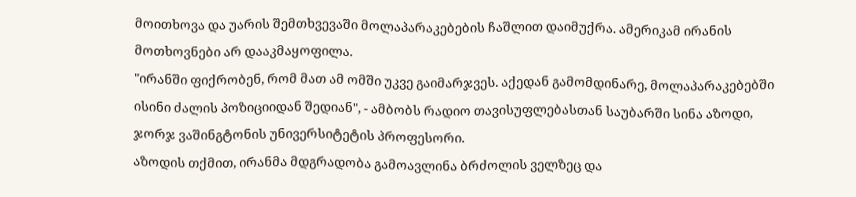მოითხოვა და უარის შემთხვევაში მოლაპარაკებების ჩაშლით დაიმუქრა. ამერიკამ ირანის მოთხოვნები არ დააკმაყოფილა.
"ირანში ფიქრობენ, რომ მათ ამ ომში უკვე გაიმარჯვეს. აქედან გამომდინარე, მოლაპარაკებებში ისინი ძალის პოზიციიდან შედიან", - ამბობს რადიო თავისუფლებასთან საუბარში სინა აზოდი, ჯორჯ ვაშინგტონის უნივერსიტეტის პროფესორი.
აზოდის თქმით, ირანმა მდგრადობა გამოავლინა ბრძოლის ველზეც და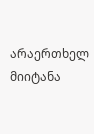არაერთხელ მიიტანა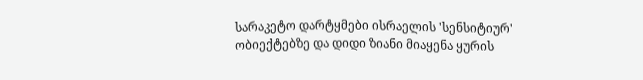სარაკეტო დარტყმები ისრაელის 'სენსიტიურ' ობიექტებზე და დიდი ზიანი მიაყენა ყურის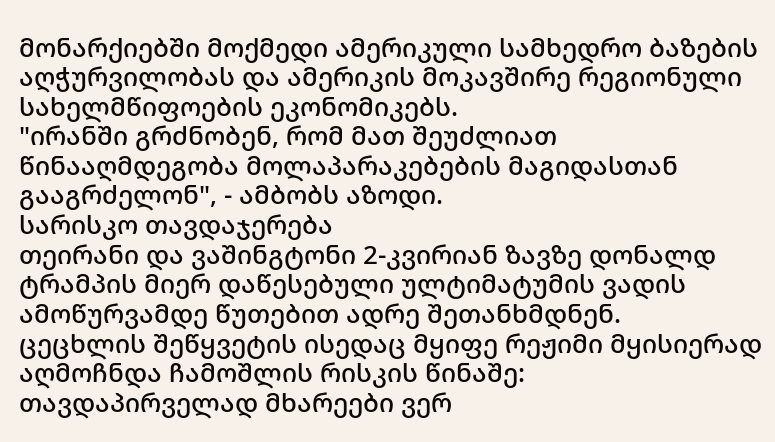მონარქიებში მოქმედი ამერიკული სამხედრო ბაზების აღჭურვილობას და ამერიკის მოკავშირე რეგიონული სახელმწიფოების ეკონომიკებს.
"ირანში გრძნობენ, რომ მათ შეუძლიათ წინააღმდეგობა მოლაპარაკებების მაგიდასთან გააგრძელონ", - ამბობს აზოდი.
სარისკო თავდაჯერება
თეირანი და ვაშინგტონი 2-კვირიან ზავზე დონალდ ტრამპის მიერ დაწესებული ულტიმატუმის ვადის ამოწურვამდე წუთებით ადრე შეთანხმდნენ.
ცეცხლის შეწყვეტის ისედაც მყიფე რეჟიმი მყისიერად აღმოჩნდა ჩამოშლის რისკის წინაშე: თავდაპირველად მხარეები ვერ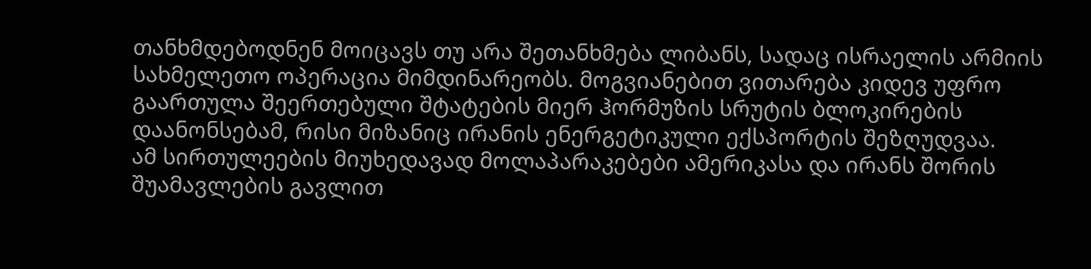თანხმდებოდნენ მოიცავს თუ არა შეთანხმება ლიბანს, სადაც ისრაელის არმიის სახმელეთო ოპერაცია მიმდინარეობს. მოგვიანებით ვითარება კიდევ უფრო გაართულა შეერთებული შტატების მიერ ჰორმუზის სრუტის ბლოკირების დაანონსებამ, რისი მიზანიც ირანის ენერგეტიკული ექსპორტის შეზღუდვაა.
ამ სირთულეების მიუხედავად მოლაპარაკებები ამერიკასა და ირანს შორის შუამავლების გავლით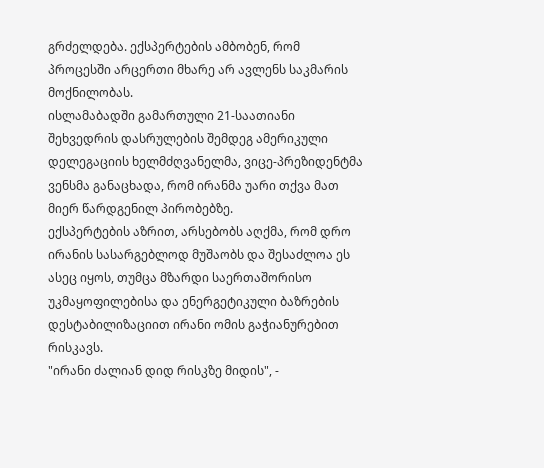გრძელდება. ექსპერტების ამბობენ, რომ პროცესში არცერთი მხარე არ ავლენს საკმარის მოქნილობას.
ისლამაბადში გამართული 21-საათიანი შეხვედრის დასრულების შემდეგ ამერიკული დელეგაციის ხელმძღვანელმა, ვიცე-პრეზიდენტმა ვენსმა განაცხადა, რომ ირანმა უარი თქვა მათ მიერ წარდგენილ პირობებზე.
ექსპერტების აზრით, არსებობს აღქმა, რომ დრო ირანის სასარგებლოდ მუშაობს და შესაძლოა ეს ასეც იყოს, თუმცა მზარდი საერთაშორისო უკმაყოფილებისა და ენერგეტიკული ბაზრების დესტაბილიზაციით ირანი ომის გაჭიანურებით რისკავს.
"ირანი ძალიან დიდ რისკზე მიდის", -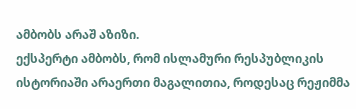ამბობს არაშ აზიზი.
ექსპერტი ამბობს, რომ ისლამური რესპუბლიკის ისტორიაში არაერთი მაგალითია, როდესაც რეჟიმმა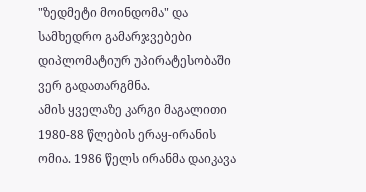"ზედმეტი მოინდომა" და სამხედრო გამარჯვებები დიპლომატიურ უპირატესობაში ვერ გადათარგმნა.
ამის ყველაზე კარგი მაგალითი 1980-88 წლების ერაყ-ირანის ომია. 1986 წელს ირანმა დაიკავა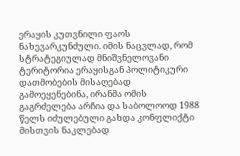ერაყის კუთვნილი ფაოს ნახევარკუნძული. იმის ნაცვლად, რომ სტრატეგიულად მნიშვნელოვანი ტერიტორია ერაყისგან პოლიტიკური დათმობების მისაღებად გამოეყენებინა, ირანმა ომის გაგრძელება არჩია და საბოლოოდ 1988 წელს იძულებული გახდა კონფლიქტი მისთვის ნაკლებად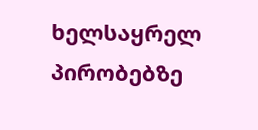ხელსაყრელ პირობებზე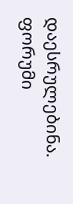დაესრულებინა.
ფორუმი